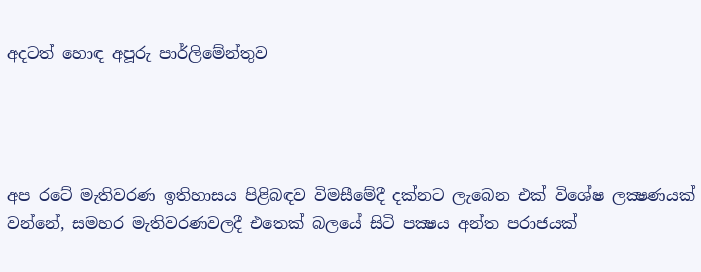අදටත් හොඳ අපූරු පාර්ලිමේන්තුව




අප රටේ මැතිවරණ ඉතිහාසය පිළිබඳව විමසීමේදී දක්නට ලැබෙන එක් විශේෂ ලක්‍ෂණයක් වන්නේ, සමහර මැතිවරණවලදී එතෙක් බලයේ සිටි පක්‍ෂය අන්ත පරාජයක්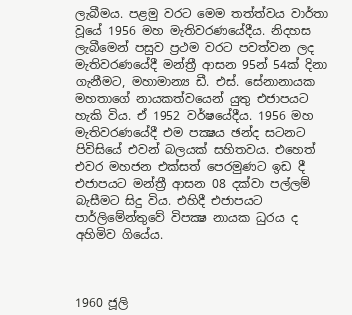ලැබීමය. පළමු වරට මෙම තත්ත්වය වාර්තා වූයේ 1956 මහ මැතිවරණයේදීය. නිදහස ලැබීමෙන් පසුව ප්‍රථම වරට පවත්වන ලද මැතිවරණයේදී මන්ත්‍රී ආසන 95න් 54ක් දිනා ගැනීමට, මහාමාන්‍ය ඩී. එස්. සේනානායක මහතාගේ නායකත්වයෙන් යුතු එජාපයට හැකි විය. ඒ 1952 වර්ෂයේදීය. 1956 මහ මැතිවරණයේදී එම පක්‍ෂය ඡන්ද සටනට පිවිසියේ එවන් බලයක් සහිතවය. එහෙත් එවර මහජන එක්සත් පෙරමුණට ඉඩ දී එජාපයට මන්ත්‍රී ආසන 08 දක්වා පල්ලම් බැසීමට සිදු විය. එහිදී එජාපයට පාර්ලිමේන්තුවේ විපක්‍ෂ නායක ධුරය ද අහිමිව ගියේය.



1960 ජූලි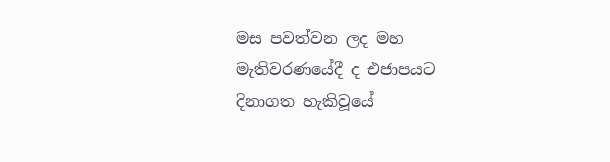මස පවත්වන ලද මහ මැතිවරණයේදී ද එජාපයට දිනාගත හැකිවූයේ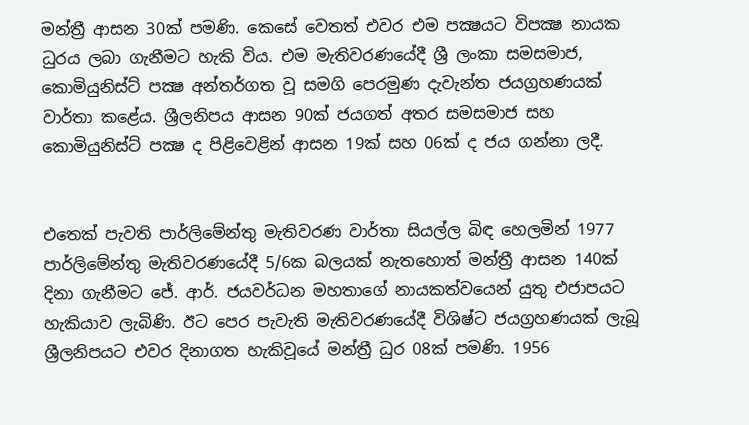මන්ත්‍රී ආසන 30ක් පමණි. කෙසේ වෙතත් එවර එම පක්‍ෂයට විපක්‍ෂ නායක ධුරය ලබා ගැනීමට හැකි විය. එම මැතිවරණයේදී ශ්‍රී ලංකා සමසමාජ, කොමියුනිස්ට් පක්‍ෂ අන්තර්ගත වූ සමගි පෙරමුණ දැවැන්ත ජයග්‍රහණයක් වාර්තා කළේය. ශ්‍රීලනිපය ආසන 90ක් ජයගත් අතර සමසමාජ සහ කොමියුනිස්ට් පක්‍ෂ ද පිළිවෙළින් ආසන 19ක් සහ 06ක් ද ජය ගන්නා ලදී.


එතෙක් පැවති පාර්ලිමේන්තු මැතිවරණ වාර්තා සියල්ල බිඳ හෙලමින් 1977 පාර්ලිමේන්තු මැතිවරණයේදී 5/6ක බලයක් නැතහොත් මන්ත්‍රී ආසන 140ක් දිනා ගැනීමට ජේ. ආර්. ජයවර්ධන මහතාගේ නායකත්වයෙන් යුතු එජාපයට හැකියාව ලැබිණි. ඊට පෙර පැවැති මැතිවරණයේදී විශිෂ්ට ජයග්‍රහණයක් ලැබූ ශ්‍රීලනිපයට එවර දිනාගත හැකිවූයේ මන්ත්‍රී ධුර 08ක් පමණි. 1956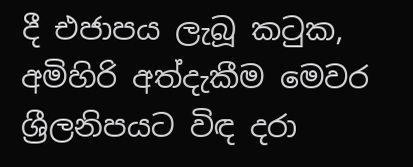දී එජාපය ලැබූ කටුක, අමිහිරි අත්දැකීම මෙවර ශ්‍රීලනිපයට විඳ දරා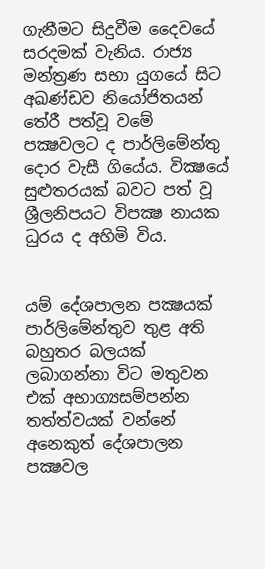ගැනීමට සිදුවීම දෛවයේ සරදමක් වැනිය. රාජ්‍ය මන්ත්‍රණ සභා යුගයේ සිට අඛණ්ඩව නියෝජිතයන් තේරී පත්වූ වමේ පක්‍ෂවලට ද පාර්ලිමේන්තු දොර වැසී ගියේය. වික්‍ෂයේ සුළුතරයක් බවට පත් වූ ශ්‍රීලනිපයට විපක්‍ෂ නායක ධුරය ද අහිමි විය.


යම් දේශපාලන පක්‍ෂයක් පාර්ලිමේන්තුව තුළ අති බහුතර බලයක් ලබාගන්නා විට මතුවන එක් අභාග්‍යසම්පන්න තත්ත්වයක් වන්නේ අනෙකුත් දේශපාලන පක්‍ෂවල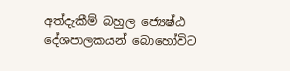අත්දැකීම් බහුල ජ්‍යෙෂ්ඨ දේශපාලකයන් බොහෝවිට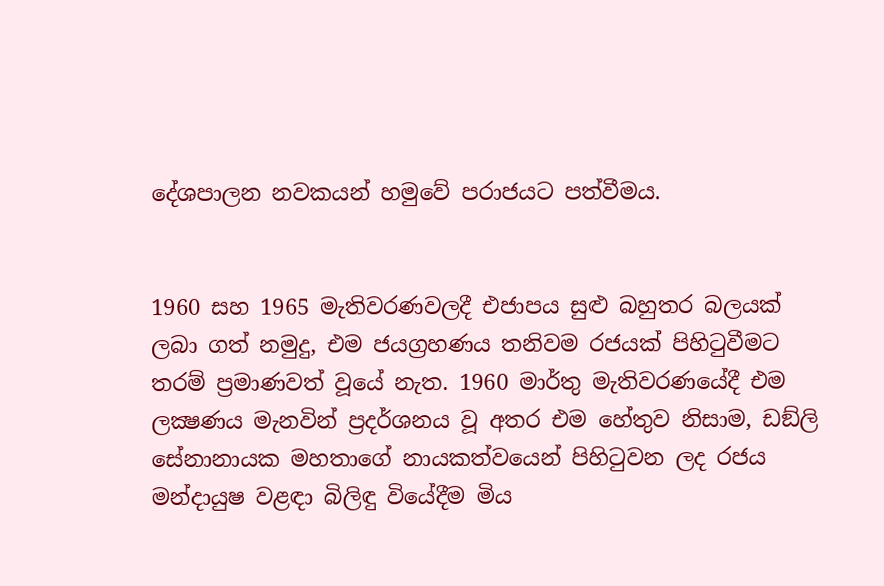දේශපාලන නවකයන් හමුවේ පරාජයට පත්වීමය.


1960 සහ 1965 මැතිවරණවලදී එජාපය සුළු බහුතර බලයක් ලබා ගත් නමුදු, එම ජයග්‍රහණය තනිවම රජයක් පිහිටුවීමට තරම් ප්‍රමාණවත් වූයේ නැත. 1960 මාර්තු මැතිවරණයේදී එම ලක්‍ෂණය මැනවින් ප්‍රදර්ශනය වූ අතර එම හේතුව නිසාම, ඩඞ්ලි සේනානායක මහතාගේ නායකත්වයෙන් පිහිටුවන ලද රජය මන්දායුෂ වළඳා බිලිඳු වියේදීම මිය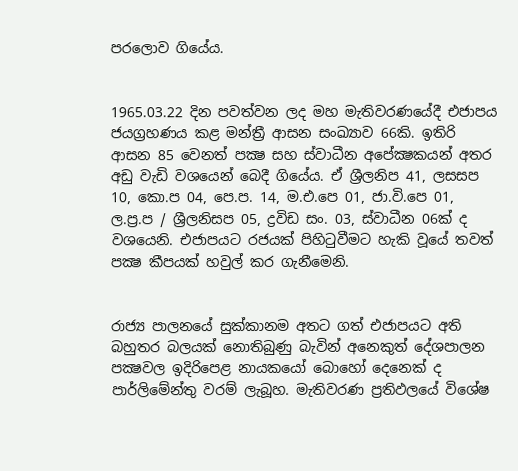පරලොව ගියේය.


1965.03.22 දින පවත්වන ලද මහ මැතිවරණයේදී එජාපය ජයග්‍රහණය කළ මන්ත්‍රී ආසන සංඛ්‍යාව 66කි. ඉතිරි ආසන 85 වෙනත් පක්‍ෂ සහ ස්වාධීන අපේක්‍ෂකයන් අතර අඩු වැඩි වශයෙන් බෙදී ගියේය. ඒ ශ්‍රීලනිප 41, ලසසප 10, කො.ප 04, පෙ.ප. 14, ම.එ.පෙ 01, ජා.වි.පෙ 01, ල.ප්‍ර.ප / ශ්‍රීලනිසප 05, ද්‍රවිඩ සං. 03, ස්වාධීන 06ක් ද වශයෙනි. එජාපයට රජයක් පිහිටුවීමට හැකි වූයේ තවත් පක්‍ෂ කීපයක් හවුල් කර ගැනීමෙනි.


රාජ්‍ය පාලනයේ සුක්කානම අතට ගත් එජාපයට අති බහුතර බලයක් නොතිබුණු බැවින් අනෙකුත් දේශපාලන පක්‍ෂවල ඉදිරිපෙළ නායකයෝ බොහෝ දෙනෙක් ද පාර්ලිමේන්තු වරම් ලැබූහ. මැතිවරණ ප්‍රතිඵලයේ විශේෂ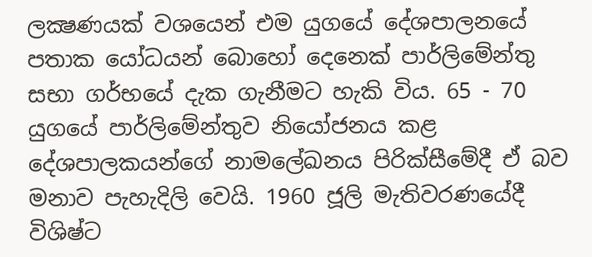ලක්‍ෂණයක් වශයෙන් එම යුගයේ දේශපාලනයේ පතාක යෝධයන් බොහෝ දෙනෙක් පාර්ලිමේන්තු සභා ගර්භයේ දැක ගැනීමට හැකි විය. 65 - 70 යුගයේ පාර්ලිමේන්තුව නියෝජනය කළ දේශපාලකයන්ගේ නාමලේඛනය පිරික්සීමේදී ඒ බව මනාව පැහැදිලි වෙයි. 1960 ජූලි මැතිවරණයේදී විශිෂ්ට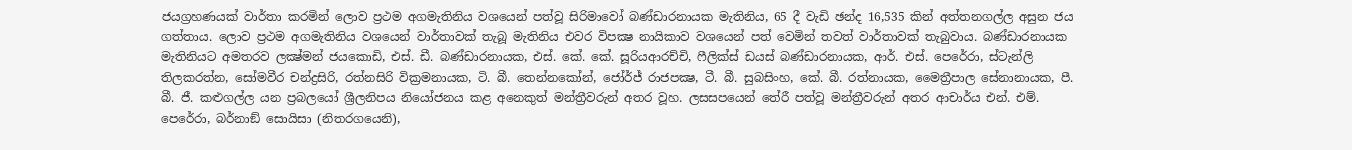ජයග්‍රහණයක් වාර්තා කරමින් ලොව ප්‍රථම අගමැතිනිය වශයෙන් පත්වූ සිරිමාවෝ බණ්ඩාරනායක මැතිනිය, 65 දී වැඩි ඡන්ද 16,535 කින් අත්තනගල්ල අසුන ජය ගත්තාය. ලොව ප්‍රථම අගමැතිනිය වශයෙන් වාර්තාවක් තැබූ මැතිනිය එවර විපක්‍ෂ නායිකාව වශයෙන් පත් වෙමින් තවත් වාර්තාවක් තැබුවාය. බණ්ඩාරනායක මැතිනියට අමතරව ලක්‍ෂ්මන් ජයකොඩි, එස්. ඩී. බණ්ඩාරනායක, එස්. කේ. කේ. සූරියආරච්චි, ෆීලික්ස් ඩයස් බණ්ඩාරනායක, ආර්. එස්. පෙරේරා, ස්ටැන්ලි තිලකරත්න, සෝමවීර චන්ද්‍රසිරි, රත්නසිරි වික්‍රමනායක, ටි. බී. තෙන්නකෝන්, ජෝර්ජ් රාජපක්‍ෂ, ටී. බී. සුබසිංහ, කේ. බී. රත්නායක, මෛත්‍රීපාල සේනානායක, පී. බී. ජී. කළුගල්ල යන ප්‍රබලයෝ ශ්‍රීලනිපය නියෝජනය කළ අනෙකුත් මන්ත්‍රීවරුන් අතර වූහ. ලසසපයෙන් තේරී පත්වූ මන්ත්‍රීවරුන් අතර ආචාර්ය එන්. එම්. පෙරේරා, බර්නාඞ් සොයිසා (නිතරගයෙනි),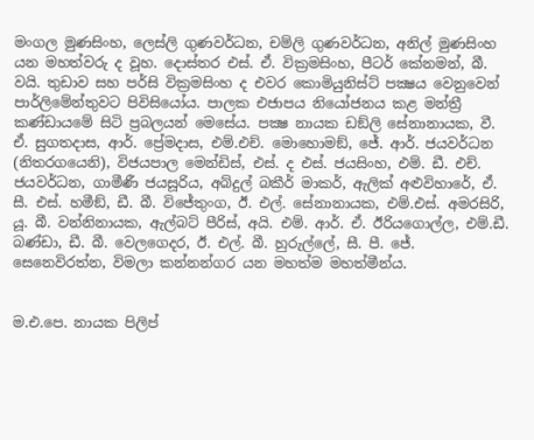මංගල මුණසිංහ, ලෙස්ලි ගුණවර්ධන, චම්ලි ගුණවර්ධන, අනිල් මුණසිංහ යන මහත්වරු ද වූහ. දොස්තර එස්. ඒ. වික්‍රමසිංහ, පීටර් කේනමන්, බී. වයි. තුඩාව සහ පර්සි වික්‍රමසිංහ ද එවර කොමියුනිස්ට් පක්‍ෂය වෙනුවෙන් පාර්ලිමේන්තුවට පිවිසියෝය. පාලක එජාපය නියෝජනය කළ මන්ත්‍රී කණ්ඩායමේ සිටි ප්‍රබලයන් මෙසේය. පක්‍ෂ නායක ඩඞ්ලි සේනානායක, වී. ඒ. සුගතදාස, ආර්. ප්‍රේමදාස, එම්.එච්. මොහොමඞ්, ජේ. ආර්. ජයවර්ධන (නිතරගයෙනි), විජයපාල මෙන්ඩිස්, එස්. ද එස්. ජයසිංහ, එම්. ඩී. එච්. ජයවර්ධන, ගාමීණී ජයසූරිය, අබ්දුල් බකීර් මාකර්, ඇලික් අළුවිහාරේ, ඒ. සී. එස්. හමීඞ්, ඩී. බී. විජේතුංග, ඊ. එල්. සේනානායක, එම්.එස්. අමරසිරි, යූ. බී. වන්නිනායක, ඇල්බට් පීරිස්, අයි. එම්. ආර්. ඒ. ඊරියගොල්ල, එම්.ඩී. බණ්ඩා, ඩී. බී. වෙලගෙදර, ඊ. එල්. බී. හුරුල්ලේ, සී. පී. ජේ. සෙනෙවිරත්න, විමලා කන්නන්ගර යන මහත්ම මහත්මීන්ය.


ම.එ.පෙ. නායක පිලිප්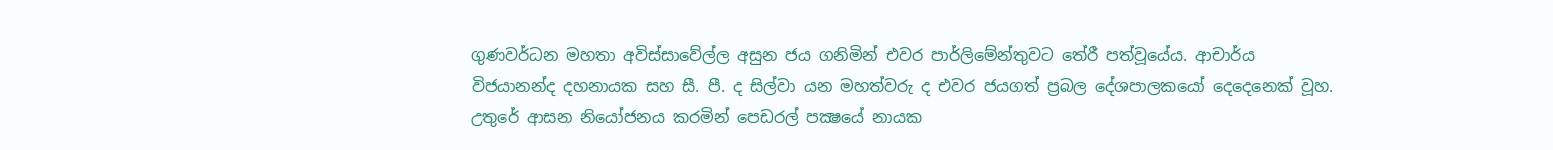ගුණවර්ධන මහතා අවිස්සාවේල්ල අසුන ජය ගනිමින් එවර පාර්ලිමේන්තුවට තේරී පත්වූයේය. ආචාර්ය විජයානන්ද දහනායක සහ සී. පී. ද සිල්වා යන මහත්වරු ද එවර ජයගත් ප්‍රබල දේශපාලකයෝ දෙදෙනෙක් වූහ. උතුරේ ආසන නියෝජනය කරමින් පෙඩරල් පක්‍ෂයේ නායක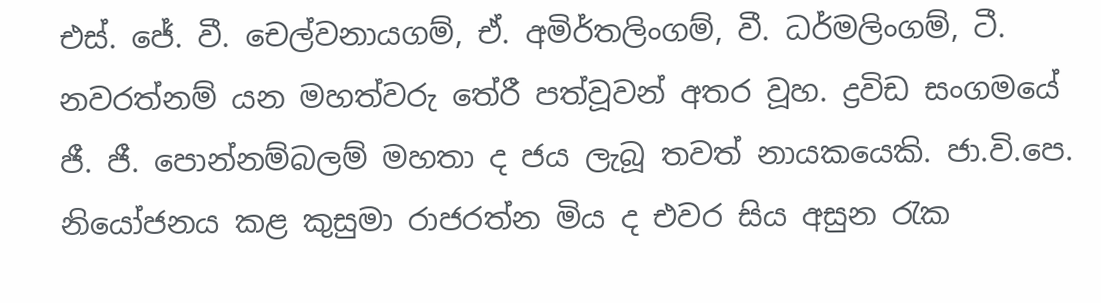එස්. ජේ. වී. චෙල්වනායගම්, ඒ. අමිර්තලිංගම්, වී. ධර්මලිංගම්, ටී. නවරත්නම් යන මහත්වරු තේරී පත්වූවන් අතර වූහ. ද්‍රවිඩ සංගමයේ ජී. ජී. පොන්නම්බලම් මහතා ද ජය ලැබූ තවත් නායකයෙකි. ජා.වි.පෙ. නියෝජනය කළ කුසුමා රාජරත්න මිය ද එවර සිය අසුන රැක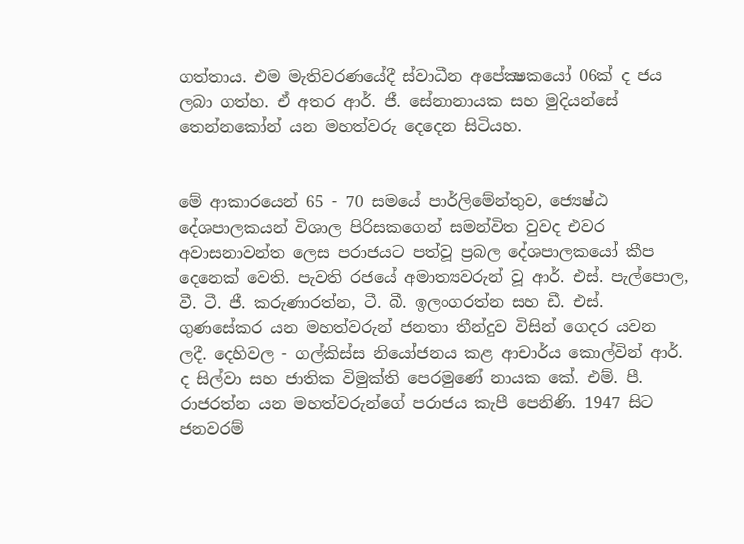ගත්තාය. එම මැතිවරණයේදී ස්වාධීන අපේක්‍ෂකයෝ 06ක් ද ජය ලබා ගත්හ. ඒ අතර ආර්. ජී. සේනානායක සහ මුදියන්සේ තෙන්නකෝන් යන මහත්වරු දෙදෙන සිටියහ.


මේ ආකාරයෙන් 65 - 70 සමයේ පාර්ලිමේන්තුව, ජ්‍යෙෂ්ඨ දේශපාලකයන් විශාල පිරිසකගෙන් සමන්විත වුවද එවර අවාසනාවන්ත ලෙස පරාජයට පත්වූ ප්‍රබල දේශපාලකයෝ කීප දෙනෙක් වෙති. පැවති රජයේ අමාත්‍යවරුන් වූ ආර්. එස්. පැල්පොල, වී. ටී. ජී. කරුණාරත්න, ටී. බී. ඉලංගරත්න සහ ඩී. එස්. ගුණසේකර යන මහත්වරුන් ජනතා තීන්දුව විසින් ගෙදර යවන ලදී. දෙහිවල - ගල්කිස්ස නියෝජනය කළ ආචාර්ය කොල්වින් ආර්. ද සිල්වා සහ ජාතික විමුක්ති පෙරමුණේ නායක කේ. එම්. පී. රාජරත්න යන මහත්වරුන්ගේ පරාජය කැපී පෙනිණි. 1947 සිට ජනවරම්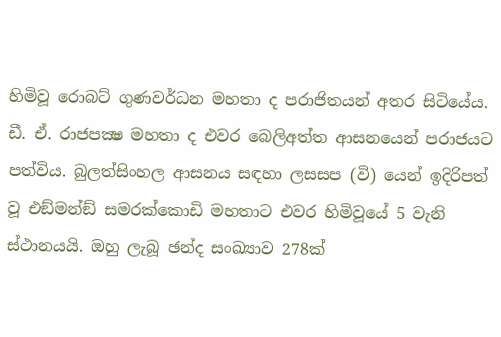හිමිවූ රොබට් ගුණවර්ධන මහතා ද පරාජිතයන් අතර සිටියේය. ඩී. ඒ. රාජපක්‍ෂ මහතා ද එවර බෙලිඅත්ත ආසනයෙන් පරාජයට පත්විය. බුලත්සිංහල ආසනය සඳහා ලසසප (වි) යෙන් ඉදිරිපත් වූ එඞ්මන්ඞ් සමරක්කොඩි මහතාට එවර හිමිවූයේ 5 වැනි ස්ථානයයි. ඔහු ලැබූ ඡන්ද සංඛ්‍යාව 278ක්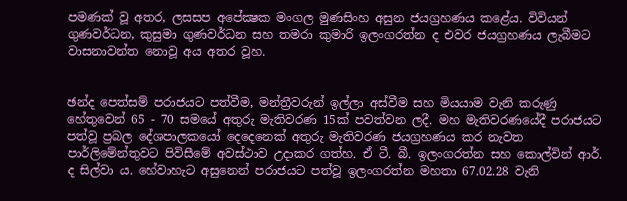පමණක් වූ අතර, ලසසප අපේක්‍ෂක මංගල මුණසිංහ අසුන ජයග්‍රහණය කළේය. විවියන් ගුණවර්ධන, කුසුමා ගුණවර්ධන සහ තමරා කුමාරි ඉලංගරත්න ද එවර ජයග්‍රහණය ලැබීමට වාසනාවන්ත නොවූ අය අතර වූහ.


ඡන්ද පෙත්සම් පරාජයට පත්වීම, මන්ත්‍රීවරුන් ඉල්ලා අස්වීම සහ මියයාම වැනි කරුණු හේතුවෙන් 65 - 70 සමයේ අතුරු මැතිවරණ 15ක් පවත්වන ලදී. මහ මැතිවරණයේදී පරාජයට පත්වූ ප්‍රබල දේශපාලකයෝ දෙදෙනෙක් අතුරු මැතිවරණ ජයග්‍රහණය කර නැවත පාර්ලිමේන්තුවට පිවිසීමේ අවස්ථාව උදාකර ගත්හ. ඒ ටී. බී. ඉලංගරත්න සහ කොල්වින් ආර්. ද සිල්වා ය. හේවාහැට අසුනෙන් පරාජයට පත්වූ ඉලංගරත්න මහතා 67.02.28 වැනි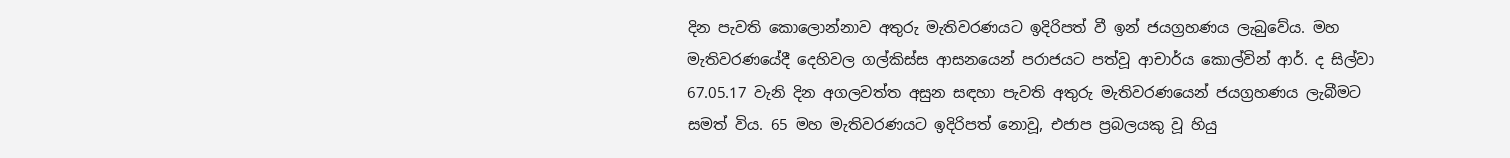දින පැවති කොලොන්නාව අතුරු මැතිවරණයට ඉදිරිපත් වී ඉන් ජයග්‍රහණය ලැබුවේය. මහ මැතිවරණයේදී දෙහිවල ගල්කිස්ස ආසනයෙන් පරාජයට පත්වූ ආචාර්ය කොල්වින් ආර්. ද සිල්වා 67.05.17 වැනි දින අගලවත්ත අසුන සඳහා පැවති අතුරු මැතිවරණයෙන් ජයග්‍රහණය ලැබීමට සමත් විය. 65 මහ මැතිවරණයට ඉදිරිපත් නොවූ, එජාප ප්‍රබලයකු වූ හියු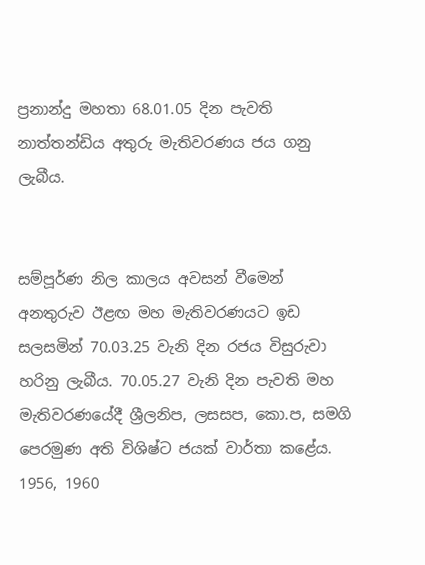ප්‍රනාන්දු මහතා 68.01.05 දින පැවති නාත්තන්ඩිය අතුරු මැතිවරණය ජය ගනු ලැබීය.


සම්පූර්ණ නිල කාලය අවසන් වීමෙන් අනතුරුව ඊළඟ මහ මැතිවරණයට ඉඩ සලසමින් 70.03.25 වැනි දින රජය විසුරුවා හරිනු ලැබීය. 70.05.27 වැනි දින පැවති මහ මැතිවරණයේදී ශ්‍රීලනිප, ලසසප, කො.ප, සමගි පෙරමුණ අති විශිෂ්ට ජයක් වාර්තා කළේය. 1956, 1960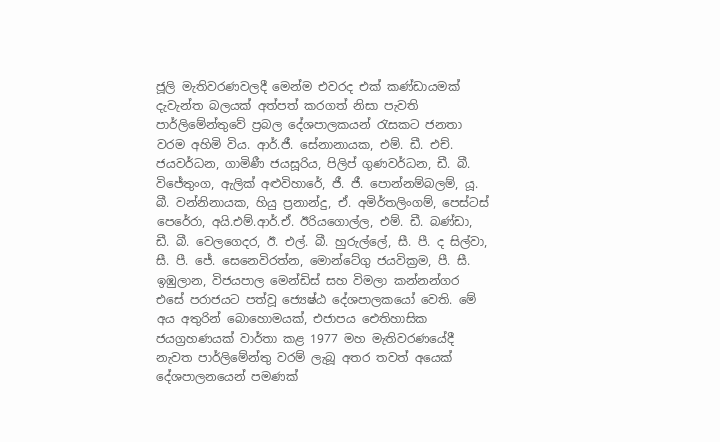ජූලි මැතිවරණවලදී මෙන්ම එවරද එක් කණ්ඩායමක් දැවැන්ත බලයක් අත්පත් කරගත් නිසා පැවති පාර්ලිමේන්තුවේ ප්‍රබල දේශපාලකයන් රැසකට ජනතා වරම අහිමි විය. ආර්.ජී. සේනානායක, එම්. ඩී. එච්. ජයවර්ධන, ගාමිණී ජයසූරිය, පිලිප් ගුණවර්ධන, ඩී. බී. විජේතුංග, ඇලික් අළුවිහාරේ, ජී. ජී. පොන්නම්බලම්, යූ. බී. වන්නිනායක, හියු ප්‍රනාන්දු, ඒ. අමිර්තලිංගම්, පෙස්ටස් පෙරේරා, අයි.එම්.ආර්.ඒ. ඊරියගොල්ල, එම්. ඩී. බණ්ඩා, ඩී. බී. වෙලගෙදර, ඊ. එල්. බී. හුරුල්ලේ, සී. පී. ද සිල්වා, සී. පී. ජේ. සෙනෙවිරත්න, මොන්ටේගු ජයවික්‍රම, පී. සී. ඉඹුලාන, විජයපාල මෙන්ඩිස් සහ විමලා කන්නන්ගර එසේ පරාජයට පත්වූ ජ්‍යෙෂ්ඨ දේශපාලකයෝ වෙති. මේ අය අතුරින් බොහොමයක්, එජාපය ඓතිහාසික ජයග්‍රහණයක් වාර්තා කළ 1977 මහ මැතිවරණයේදී නැවත පාර්ලිමේන්තු වරම් ලැබූ අතර තවත් අයෙක් දේශපාලනයෙන් පමණක්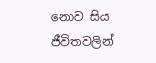නොව සිය ජීවිතවලින්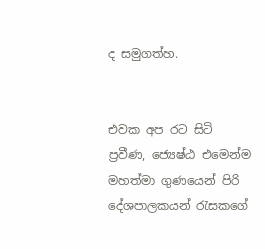ද සමුගත්හ.


එවක අප රට සිටි ප්‍රවීණ, ජ්‍යෙෂ්ඨ එමෙන්ම මහත්මා ගුණයෙන් පිරි දේශපාලකයන් රැසකගේ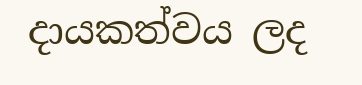දායකත්වය ලද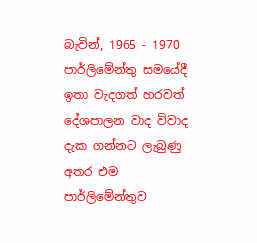බැවින්, 1965 - 1970 පාර්ලිමේන්තු සමයේදී ඉතා වැදගත් හරවත් දේශපාලන වාද විවාද දැක ගන්නට ලැබුණු අතර එම පාර්ලිමේන්තුව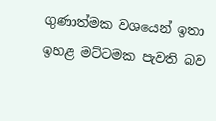ගුණාත්මක වශයෙන් ඉතා ඉහළ මට්ටමක පැවති බව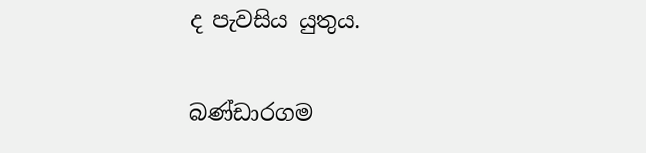ද පැවසිය යුතුය.

බණ්ඩාරගම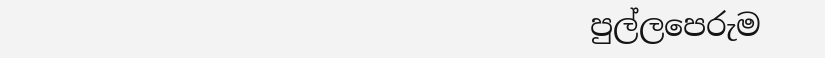පුල්ලපෙරුම